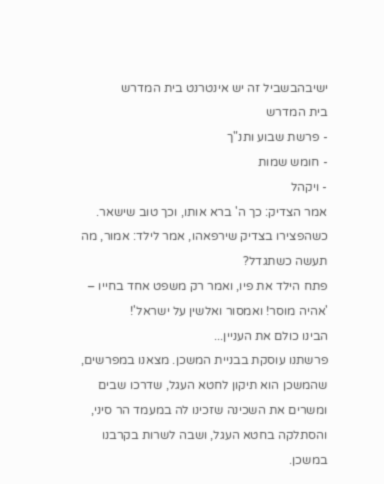ישיבהבשביל זה יש אינטרנט בית המדרש
בית המדרש
- פרשת שבוע ותנ"ך
- חומש שמות
- ויקהל
אמר הצדיק: כך ה' ברא אותו, וכך טוב שישאר.
כשהפצירו בצדיק שירפאהו, אמר לילד: אמור, מה תעשה כשתגדל?
פתח הילד את פיו, ואמר רק משפט אחד בחייו – 'אהיה מוסר! ואמסור ואלשין על ישראל'!
הבינו כולם את העניין...
פרשתנו עוסקת בבניית המשכן. מצאנו במפרשים, שהמשכן הוא תיקון לחטא העגל, שדרכו שבים ומשרים את השכינה שזכינו לה במעמד הר סיני, והסתלקה בחטא העגל, ושבה לשרות בקרבנו במשכן.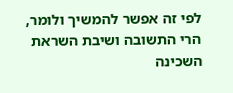לפי זה אפשר להמשיך ולומר, הרי התשובה ושיבת השראת השכינה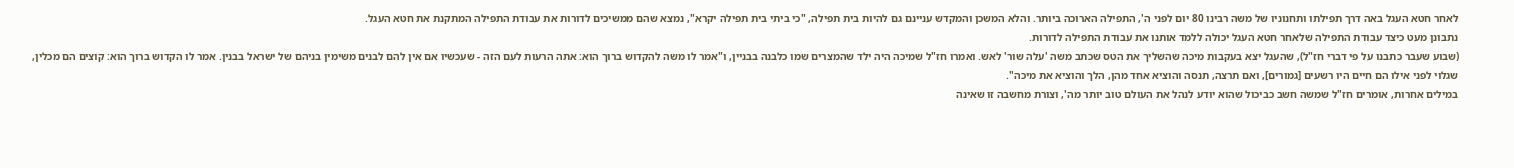לאחר חטא העגל באה דרך תפילתו ותחנוניו של משה רבינו 80 יום לפני ה', התפילה הארוכה ביותר. והלא המשכן והמקדש עניינם גם להיות בית תפילה, "כי ביתי בית תפילה יקרא", נמצא שהם ממשיכים לדורות את עבודת התפילה המתקנת את חטא העגל.
נתבונן מעט כיצד עבודת התפילה שלאחר חטא העגל יכולה ללמד אותנו את עבודת התפילה לדורות.
(שבוע שעבר כתבנו על פי דברי חז"ל), שהעגל יצא בעקבות מיכה שהשליך את הטס שכתב משה 'עלה שור' לאש. ואמרו חז"ל שמיכה היה ילד שהמצרים שמו כלבנה בבניין, ו"אמר לו משה להקדוש ברוך הוא: אתה הרעות לעם הזה - שעכשיו אם אין להם לבנים משימין בניהם של ישראל בבנין. אמר לו הקדוש ברוך הוא: קוצים הם מכלין, שגלוי לפני אילו הם חיים היו רשעים [גמורים], ואם תרצה, תנסה והוציא אחד מהן, הלך והוציא את מיכה".
במילים אחרות, אומרים חז"ל שמשה חשב כביכול שהוא יודע לנהל את העולם טוב יותר מה', וצורת מחשבה זו שאינה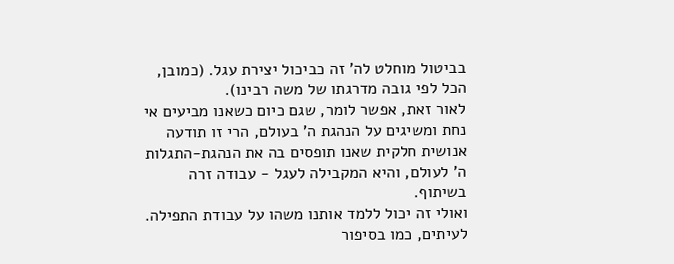בביטול מוחלט לה' זה כביכול יצירת עגל. (כמובן, הכל לפי גובה מדרגתו של משה רבינו).
לאור זאת, אפשר לומר, שגם כיום כשאנו מביעים אי נחת ומשיגים על הנהגת ה' בעולם, הרי זו תודעה אנושית חלקית שאנו תופסים בה את הנהגת-התגלות ה' לעולם, והיא המקבילה לעגל - עבודה זרה בשיתוף.
ואולי זה יכול ללמד אותנו משהו על עבודת התפילה. לעיתים, כמו בסיפור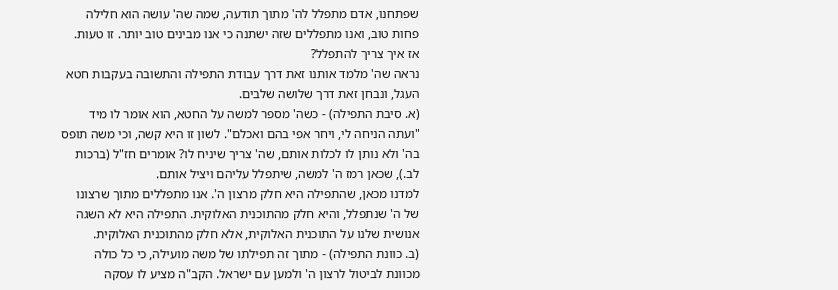שפתחנו, אדם מתפלל לה' מתוך תודעה, שמה שה' עושה הוא חלילה פחות טוב, ואנו מתפללים שזה ישתנה כי אנו מבינים טוב יותר. זו טעות.
אז איך צריך להתפלל?
נראה שה' מלמד אותנו זאת דרך עבודת התפילה והתשובה בעקבות חטא העגל, ונבחן זאת דרך שלושה שלבים.
(א. סיבת התפילה) - כשה' מספר למשה על החטא, הוא אומר לו מיד "ועתה הניחה לי, ויחר אפי בהם ואכלם". לשון זו היא קשה, וכי משה תופס בה' ולא נותן לו לכלות אותם, שה' צריך שיניח לו? אומרים חז"ל (ברכות לב.), שכאן רמז ה' למשה, שיתפלל עליהם ויציל אותם.
למדנו מכאן, שהתפילה היא חלק מרצון ה'. אנו מתפללים מתוך שרצונו של ה' שנתפלל, והיא חלק מהתוכנית האלוקית. התפילה היא לא השגה אנושית שלנו על התוכנית האלוקית, אלא חלק מהתוכנית האלוקית.
(ב. כוונת התפילה) - מתוך זה תפילתו של משה מועילה, כי כל כולה מכוונת לביטול לרצון ה' ולמען עם ישראל. הקב"ה מציע לו עסקה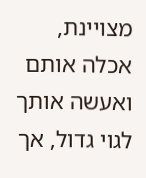מצויינת, אכלה אותם ואעשה אותך לגוי גדול, אך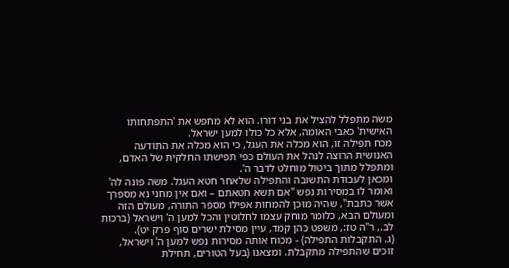משה מתפלל להציל את בני דורו. הוא לא מחפש את 'התפתחותו האישית' כאבי האומה, אלא כל כולו למען ישראל.
מכח תפילה זו, הוא מכלה את העגל, כי הוא מכלה את התודעה האנושית הרוצה לנהל את העולם כפי תפישתו החלקית של האדם, ומתפלל מתוך ביטול מוחלט לדבר ה'.
ומכאן לעבודת התשובה והתפילה שלאחר חטא העגל. משה פונה לה' ואומר לו במסירות נפש "אם תשא חטאתם – ואם אין מחני נא מספרך אשר כתבת", שהיה מוכן להמחות אפילו מספר התורה, מעולם הזה ומעולם הבא, כלומר מוחק עצמו לחלוטין והכל למען ה' וישראל (ברכות לב., ר"ה טז:, משפט כהן קמד, עיין מסילת ישרים סוף פרק יט).
(ג. התקבלות התפילה) - מכוח אותה מסירות נפש למען ה' וישראל, זוכים שהתפילה מתקבלת. ומצאנו (בעל הטורים, תחילת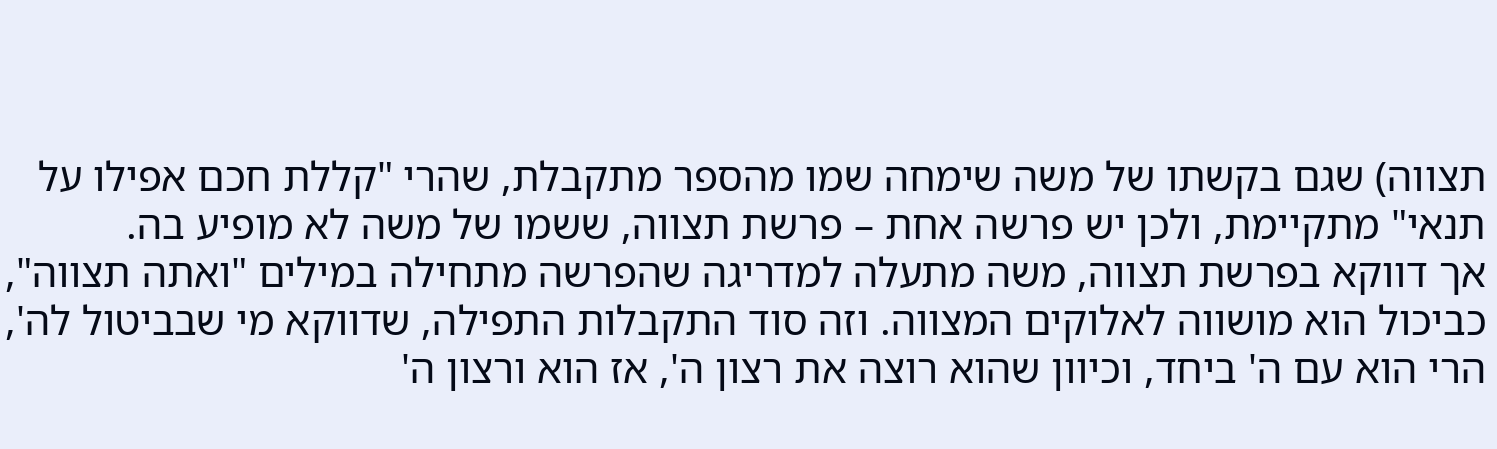תצווה) שגם בקשתו של משה שימחה שמו מהספר מתקבלת, שהרי "קללת חכם אפילו על תנאי" מתקיימת, ולכן יש פרשה אחת – פרשת תצווה, ששמו של משה לא מופיע בה.
אך דווקא בפרשת תצווה, משה מתעלה למדריגה שהפרשה מתחילה במילים "ואתה תצווה", כביכול הוא מושווה לאלוקים המצווה. וזה סוד התקבלות התפילה, שדווקא מי שבביטול לה', הרי הוא עם ה' ביחד, וכיוון שהוא רוצה את רצון ה', אז הוא ורצון ה'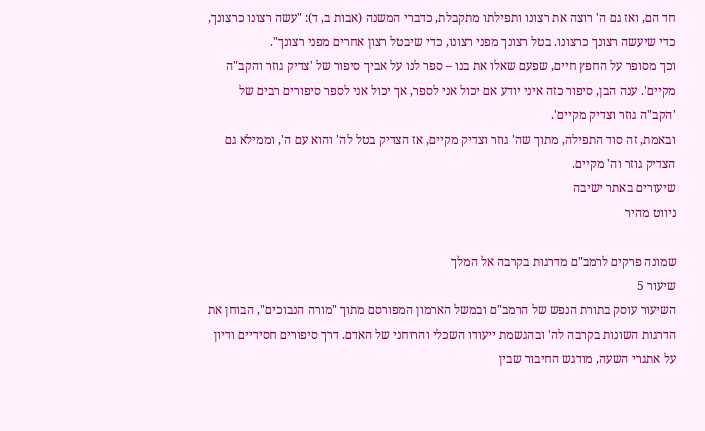חד הם, ואז גם ה' רוצה את רצונו ותפילתו מתקבלת, כדברי המשנה (אבות ב, ד): "עשה רצונו כרצונך, כדי שיעשה רצונך כרצונו. בטל רצונך מפני רצונו, כדי שיבטל רצון אחרים מפני רצונך".
וכך מסופר על החפץ חיים, שפעם שאלו את בנו – ספר לנו על אביך סיפור של 'צדיק גוזר והקב"ה מקיים'. ענה הבן, סיפור כזה איני יודע אם יכול אני לספר, אך יכול אני לספר סיפורים רבים של 'הקב"ה גוזר וצדיק מקיים'.
ובאמת, זה סוד התפילה, מתוך שה' גוזר וצדיק מקיים, אז הצדיק בטל לה' והוא עם ה', וממילא גם הצדיק גוזר וה' מקיים.
שיעורים באתר ישיבה
ניווט מהיר

שמונה פרקים לרמב"ם מדרגות בקרבה אל המלך
שיעור 5
השיעור עוסק בתורת הנפש של הרמב"ם ובמשל הארמון המפורסם מתוך "מורה הנבוכים", הבוחן את הדרגות השונות בקרבה לה' ובהגשמת ייעודו השכלי והרוחני של האדם. דרך סיפורים חסידיים ודיון על אתגרי השעה, מודגש החיבור שבין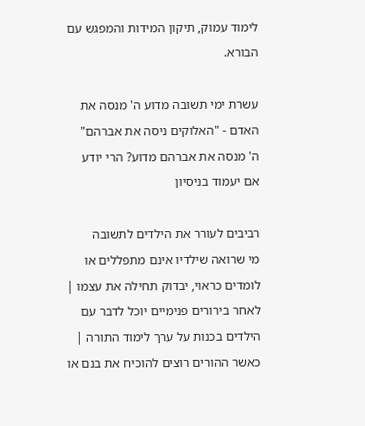לימוד עמוק, תיקון המידות והמפגש עם הבורא.

עשרת ימי תשובה מדוע ה' מנסה את האדם - "האלוקים ניסה את אברהם"
ה' מנסה את אברהם מדוע? הרי יודע אם יעמוד בניסיון

רביבים לעורר את הילדים לתשובה
מי שרואה שילדיו אינם מתפללים או לומדים כראוי, יבדוק תחילה את עצמו | לאחר בירורים פנימיים יוכל לדבר עם הילדים בכנות על ערך לימוד התורה | כאשר ההורים רוצים להוכיח את בנם או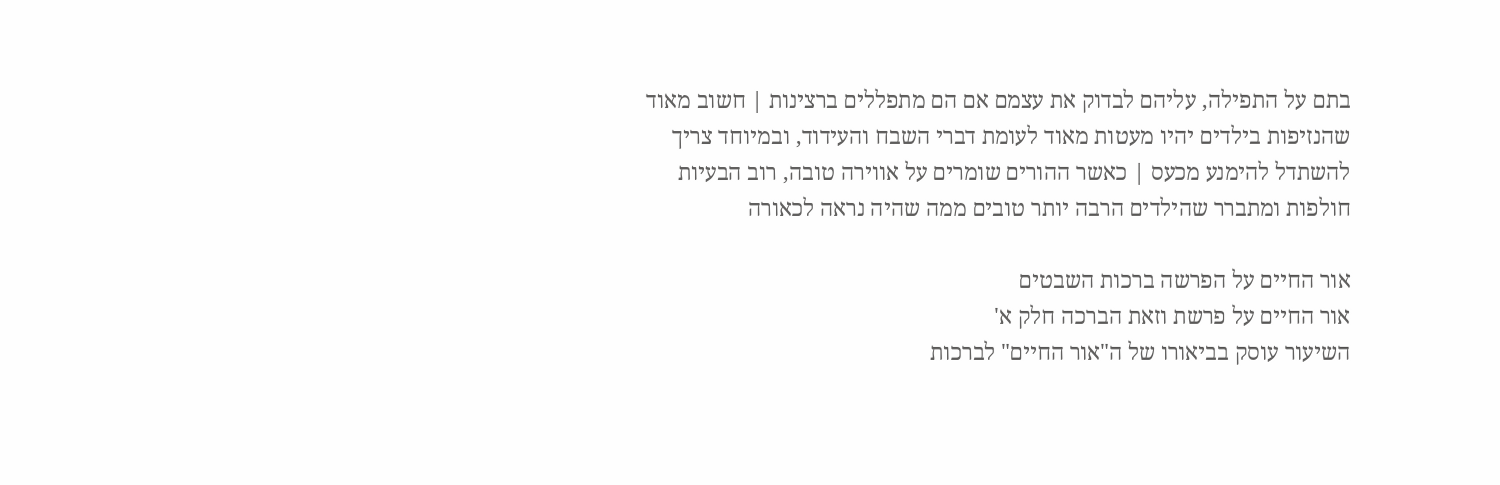בתם על התפילה, עליהם לבדוק את עצמם אם הם מתפללים ברצינות | חשוב מאוד שהנזיפות בילדים יהיו מעטות מאוד לעומת דברי השבח והעידוד, ובמיוחד צריך להשתדל להימנע מכעס | כאשר ההורים שומרים על אווירה טובה, רוב הבעיות חולפות ומתברר שהילדים הרבה יותר טובים ממה שהיה נראה לכאורה

אור החיים על הפרשה ברכות השבטים
אור החיים על פרשת וזאת הברכה חלק א'
השיעור עוסק בביאורו של ה"אור החיים" לברכות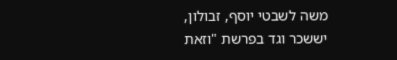משה לשבטי יוסף, זבולון, יששכר וגד בפרשת "וזאת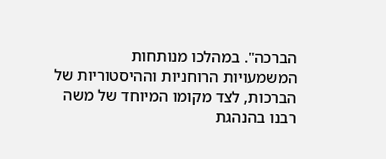הברכה". במהלכו מנותחות המשמעויות הרוחניות וההיסטוריות של הברכות, לצד מקומו המיוחד של משה רבנו בהנהגת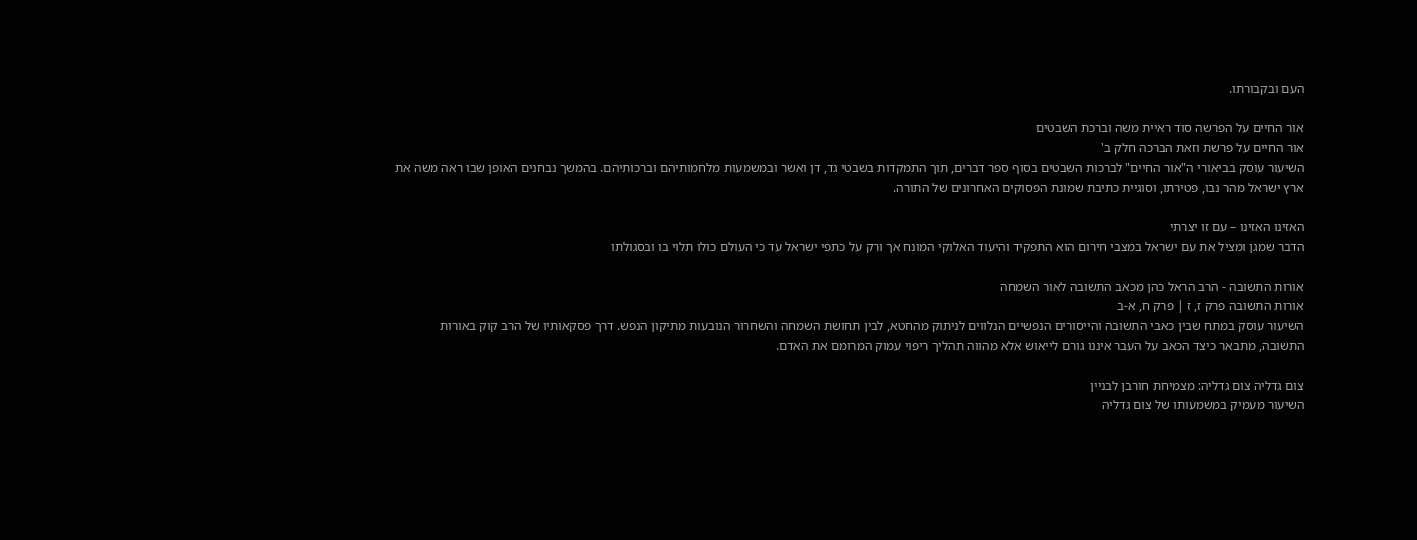העם ובקבורתו.

אור החיים על הפרשה סוד ראיית משה וברכת השבטים
אור החיים על פרשת וזאת הברכה חלק ב'
השיעור עוסק בביאורי ה"אור החיים" לברכות השבטים בסוף ספר דברים, תוך התמקדות בשבטי גד, דן ואשר ובמשמעות מלחמותיהם וברכותיהם. בהמשך נבחנים האופן שבו ראה משה את ארץ ישראל מהר נבו, פטירתו, וסוגיית כתיבת שמונת הפסוקים האחרונים של התורה.

האזינו האזינו – עם זו יצרתי
הדבר שמגן ומציל את עם ישראל במצבי חירום הוא התפקיד והיעוד האלוקי המונח אך ורק על כתפי ישראל עד כי העולם כולו תלוי בו ובסגולתו

אורות התשובה - הרב הראל כהן מכאב התשובה לאור השמחה
אורות התשובה פרק ז, ז | פרק ח, א-ב
השיעור עוסק במתח שבין כאבי התשובה והייסורים הנפשיים הנלווים לניתוק מהחטא, לבין תחושת השמחה והשחרור הנובעות מתיקון הנפש. דרך פסקאותיו של הרב קוק באורות התשובה, מתבאר כיצד הכאב על העבר איננו גורם לייאוש אלא מהווה תהליך ריפוי עמוק המרומם את האדם.

צום גדליה צום גדליה: מצמיחת חורבן לבניין
השיעור מעמיק במשמעותו של צום גדליה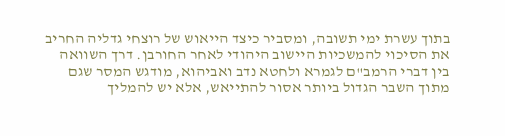בתוך עשרת ימי תשובה, ומסביר כיצד הייאוש של רוצחי גדליה החריב את הסיכוי להמשכיות היישוב היהודי לאחר החורבן. דרך השוואה בין דברי הרמב"ם לגמרא ולחטא נדב ואביהוא, מודגש המסר שגם מתוך השבר הגדול ביותר אסור להתייאש, אלא יש להמליך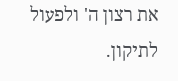את רצון ה' ולפעול לתיקון.